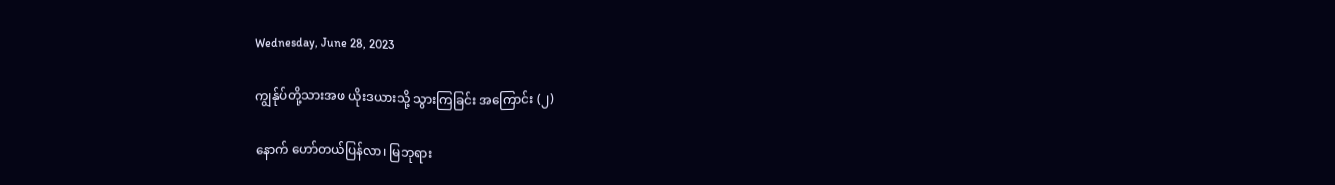Wednesday, June 28, 2023

ကျွန်ုပ်တို့သားအဖ ယိုးဒယားသို့ သွားကြခြင်း အကြောင်း (၂)

နောက် ဟော်တယ်ပြန်လာ၊ မြဘုရား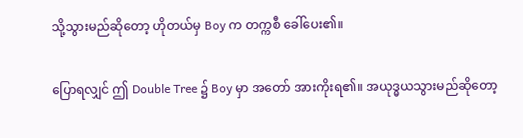သို့သွားမည်ဆိုတော့ ဟိုတယ်မှ Boy က တက္ကစီ ခေါ်ပေး၏။

ပြောရလျှင် ဤ Double Tree ၌ Boy မှာ အတော် အားကိုးရ၏။ အယုဒ္ဓယသွားမည်ဆိုတော့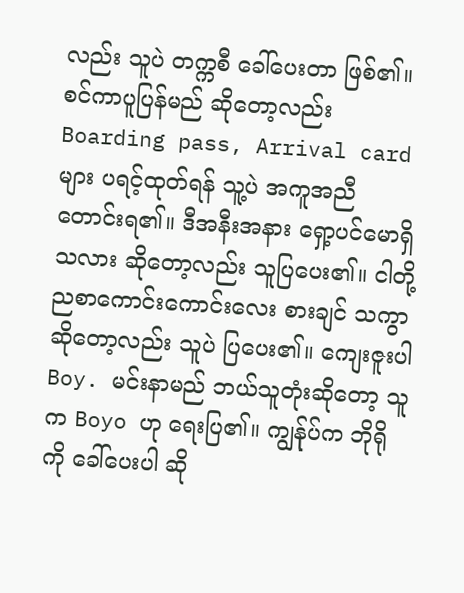လည်း သူပဲ တက္ကစီ ခေါ်ပေးတာ ဖြစ်၏။ စင်ကာပူပြန်မည် ဆိုတော့လည်း Boarding pass, Arrival card များ ပရင့်ထုတ်ရန် သူ့ပဲ အကူအညီ တောင်းရ၏။ ဒီအနီးအနား ရှော့ပင်မောရှိသလား ဆိုတော့လည်း သူပြပေး၏။ ငါတို့ ညစာကောင်းကောင်းလေး စားချင် သကွာ ဆိုတော့လည်း သူပဲ ပြပေး၏။ ကျေးဇူးပါ Boy. မင်းနာမည် ဘယ်သူတုံးဆိုတော့ သူက Boyo ဟု ရေးပြ၏။ ကျွန်ုပ်က ဘိုရိုကို ခေါ်ပေးပါ ဆို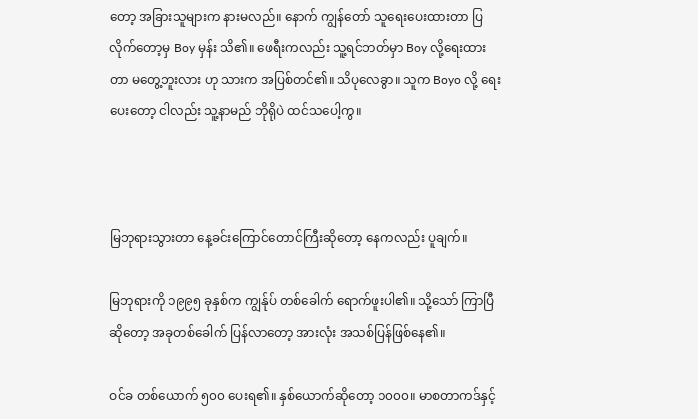တော့ အခြားသူများက နားမလည်။ နောက် ကျွန်တော် သူရေးပေးထားတာ ပြလိုက်တော့မှ Boy မှန်း သိ၏။ ဖေရီးကလည်း သူ့ရင်ဘတ်မှာ Boy လို့ရေးထားတာ မတွေ့ဘူးလား ဟု သားက အပြစ်တင်၏။ သိပုလေခွာ။ သူက Boyo လို့ ရေးပေးတော့ ငါလည်း သူ့နာမည် ဘိုရိုပဲ ထင်သပေါ့ကွ။



မြဘုရားသွားတာ နေ့ခင်းကြောင်တောင်ကြီးဆိုတော့ နေကလည်း ပူချက်။

မြဘုရားကို ၁၉၉၅ ခုနှစ်က ကျွန်ုပ် တစ်ခေါက် ရောက်ဖူးပါ၏။ သို့သော် ကြာပြီဆိုတော့ အခုတစ်ခေါက် ပြန်လာတော့ အားလုံး အသစ်ပြန်ဖြစ်နေ၏။

ဝင်ခ တစ်ယောက် ၅၀၀ ပေးရ၏။ နှစ်ယောက်ဆိုတော့ ၁၀၀၀။ မာစတာကဒ်နှင့်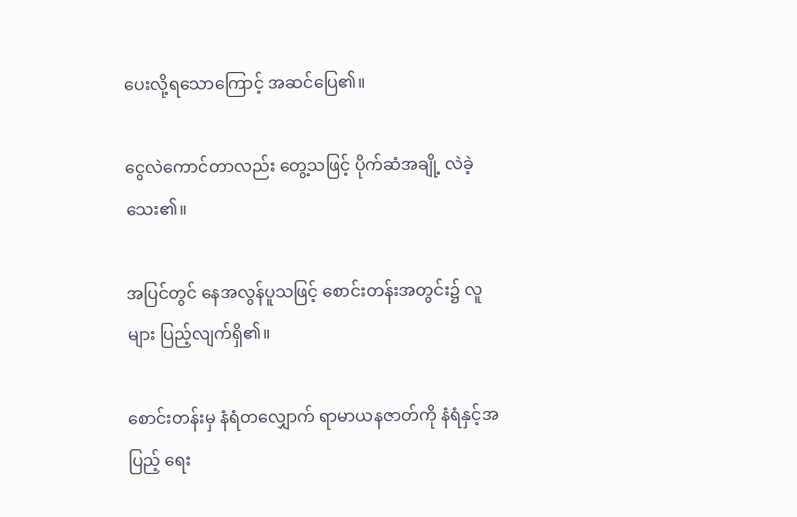ပေးလို့ရသောကြောင့် အဆင်ပြေ၏။

ငွေလဲကောင်တာလည်း တွေ့သဖြင့် ပိုက်ဆံအချို့ လဲခဲ့သေး၏။

အပြင်တွင် နေအလွန်ပူသဖြင့် စောင်းတန်းအတွင်း၌ လူများ ပြည့်လျက်ရှိ၏။

စောင်းတန်းမှ နံရံတလျှောက် ရာမာယနဇာတ်ကို နံရံနှင့်အပြည့် ရေး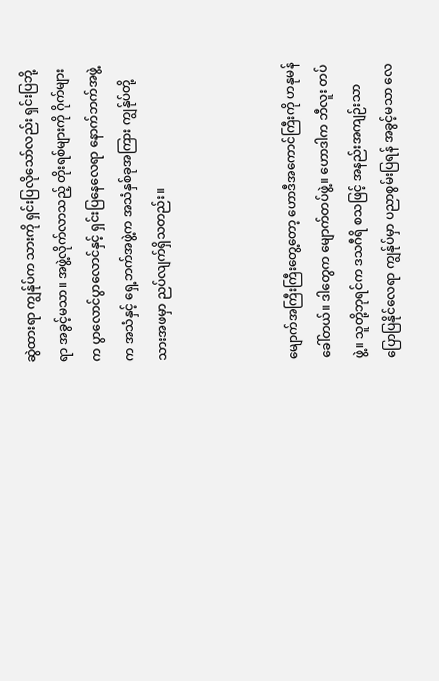ဆွဲထားရာ ကျွန်ုပ်က သားကို ရှင်းပြလိုသော်လည်း ရှင်းပြဘို့ရာ အခွင့်မသာ။ အဖွဲ့လိုက်လာသည့် တိုးရစ်များကို ဂိုက်များက ပွာလောင်ပွာလောင်နှင့် ရှင်းပြနေလေရာ နောက်ဘက်အဖွဲ့က အသံနှင့် ရှေ့ဘက်အဖွဲ့က အသံနှစ်ခုအကြား ကျွန်ုပ်တို့သားအဖမှာ ညပ်လျက်ရှိသတည်း။



မျောက်အကြီးကြီးတွေ့တော့ ဟောဒီအကောင်ကြီးကို ဟနုမန် ခေါ်တယ်။ ဒါတွေက မျောက်တပ်ဖွဲ့။ ဟောဒါက ဘီလူး တပ်ဖွဲ့။ သူတို့ဘုရင်က ဒသဂီရိ စသဖြင့် အနည်းအကျဉ်းသာ ပြောပြနိုင်လေရာ ကျွန်ုပ်မှာ ပညာစွမ်းပြရန် အခွင့်မသာ လေ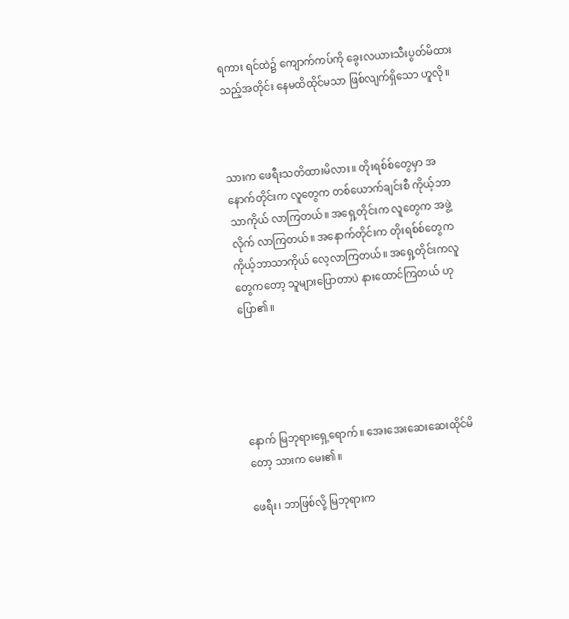ရကား ရင်ထဲ၌ ကျောက်ကပ်ကို ခွေးလယားသီးပွတ်မိထားသည့်အတိုင်း နေမထိထိုင်မသာ ဖြစ်လျက်ရှိသော ဟူလို။



သားက ဖေရီးသတိထားမိလား။ တိုးရစ်စ်တွေမှာ အနောက်တိုင်းက လူတွေက တစ်ယောက်ချင်းစီ ကိုယ့်ဘာသာကိုယ် လာကြတယ်။ အရှေ့တိုင်းက လူတွေက အဖွဲ့လိုက် လာကြတယ်။ အနောက်တိုင်းက တိုးရစ်စ်တွေက ကိုယ့်ဘာသာကိုယ် လေ့လာကြတယ်။ အရှေ့တိုင်းကလူတွေကတော့ သူများပြောတာပဲ နားထောင်ကြတယ် ဟု ပြော၏။





နောက် မြဘုရားရှေ့ရောက်။ အေးအေးဆေးဆေးထိုင်မိတော့ သားက မေး၏။

ဖေရီး၊ ဘာဖြစ်လို့ မြဘုရားက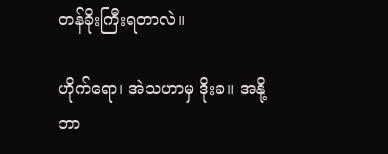တန်ခိုးကြီးရတာလဲ။

ဟိုက်ရော၊ အဲသဟာမှ ဒိုးခ။ အနို့ ဘာ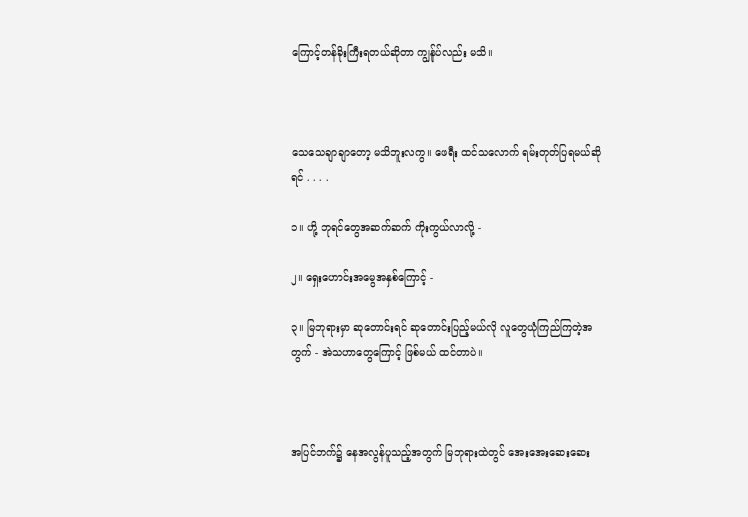ကြောင့်တန်ခိုးကြီးရတယ်ဆိုတာ ကျွန်ုပ်လည်း မသိ။



သေသေချာချာတော့ မသိဘူးလကွ။ ဖေရီး ထင်သလောက် ရမ်းတုတ်ပြရမယ်ဆိုရင် . . . .

၁။ ဟို့ ဘုရင်တွေအဆက်ဆက် ကိုးကွယ်လာလို့ -

၂။ ရှေးဟောင်းအမွေအနှစ်ကြောင့် -

၃။ မြဘုရားမှာ ဆုတောင်းရင် ဆုတောင်းပြည့်မယ်လို လူတွေယုံကြည်ကြတဲ့အတွက် - အဲသဟာတွေကြောင့် ဖြစ်မယ် ထင်တာပဲ။



အပြင်ဘက်၌ နေအလွန်ပူသည့်အတွက် မြဘုရားထဲတွင် အေးအေးဆေးဆေး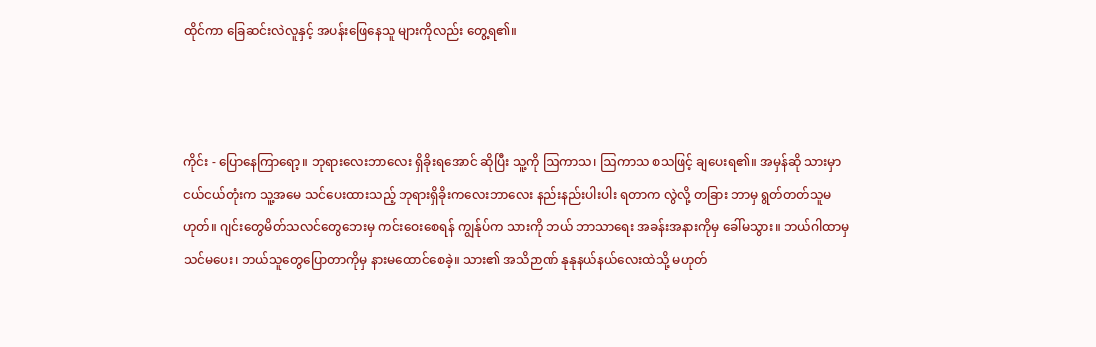ထိုင်ကာ ခြေဆင်းလဲလူနှင့် အပန်းဖြေနေသူ များကိုလည်း တွေ့ရ၏။



ကိုင်း - ပြောနေကြာရော့။ ဘုရားလေးဘာလေး ရှိခိုးရအောင် ဆိုပြီး သူ့ကို ဩကာသ၊ ဩကာသ စသဖြင့် ချပေးရ၏။ အမှန်ဆို သားမှာ ငယ်ငယ်တုံးက သူ့အမေ သင်ပေးထားသည့် ဘုရားရှိခိုးကလေးဘာလေး နည်းနည်းပါးပါး ရတာက လွဲလို့ တခြား ဘာမှ ရွတ်တတ်သူမဟုတ်။ ဂျင်းတွေမိတ်သလင်တွေဘေးမှ ကင်းဝေးစေရန် ကျွန်ုပ်က သားကို ဘယ် ဘာသာရေး အခန်းအနားကိုမှ ခေါ်မသွား။ ဘယ်ဂါထာမှ သင်မပေး၊ ဘယ်သူတွေပြောတာကိုမှ နားမထောင်စေခဲ့။ သား၏ အသိဉာဏ် နုနုနယ်နယ်လေးထဲသို့ မဟုတ်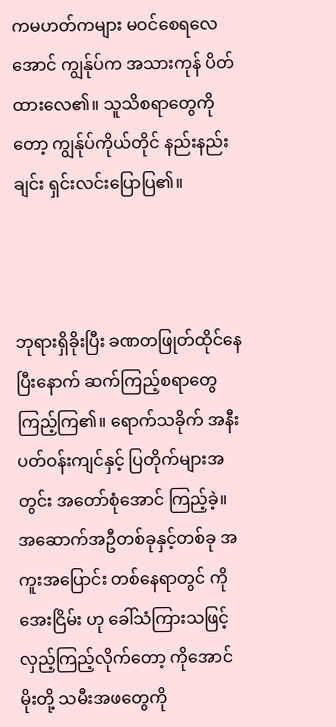ကမဟတ်ကများ မဝင်စေရလေအောင် ကျွန်ုပ်က အသားကုန် ပိတ်ထားလေ၏။ သူသိစရာတွေကိုတော့ ကျွန်ုပ်ကိုယ်တိုင် နည်းနည်းချင်း ရှင်းလင်းပြောပြ၏။



ဘုရားရှိခိုးပြီး ခဏတဖြုတ်ထိုင်နေပြီးနောက် ဆက်ကြည့်စရာတွေ ကြည့်ကြ၏။ ရောက်သခိုက် အနီးပတ်ဝန်းကျင်နှင့် ပြတိုက်များအတွင်း အတော်စုံအောင် ကြည့်ခဲ့။ အဆောက်အဦတစ်ခုနှင့်တစ်ခု အကူးအပြောင်း တစ်နေရာတွင် ကိုအေးငြိမ်း ဟု ခေါ်သံကြားသဖြင့် လှည့်ကြည့်လိုက်တော့ ကိုအောင်မိုးတို့ သမီးအဖတွေကို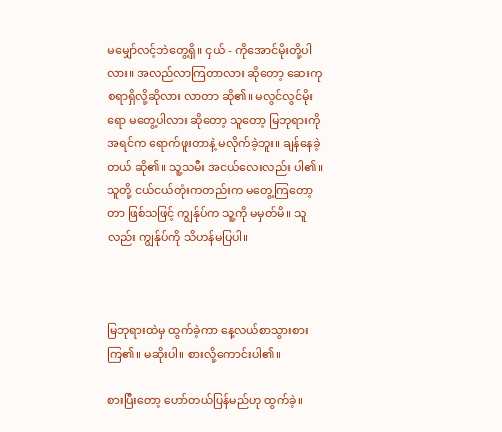မမျှော်လင့်ဘဲတွေ့ရှိ။ ငှယ် - ကိုအောင်မိုးတို့ပါလား။ အလည်လာကြတာလား ဆိုတော့ ဆေးကုစရာရှိလို့ဆိုလား လာတာ ဆို၏။ မလွင်လွင်မိုးရော မတွေ့ပါလား ဆိုတော့ သူတော့ မြဘုရားကို အရင်က ရောက်ဖူးတာနဲ့ မလိုက်ခဲ့ဘူး။ ချန်နေခဲ့တယ် ဆို၏။ သူ့သမီး အငယ်လေးလည်း ပါ၏။ သူတို့ ငယ်ငယ်တုံးကတည်းက မတွေ့ကြတော့တာ ဖြစ်သဖြင့် ကျွန်ုပ်က သူ့ကို မမှတ်မိ။ သူလည်း ကျွန်ုပ်ကို သိဟန်မပြပါ။



မြဘုရားထဲမှ ထွက်ခဲ့ကာ နေ့လယ်စာသွားစားကြ၏။ မဆိုးပါ။ စားလို့ကောင်းပါ၏။

စားပြီးတော့ ဟော်တယ်ပြန်မည်ဟု ထွက်ခဲ့။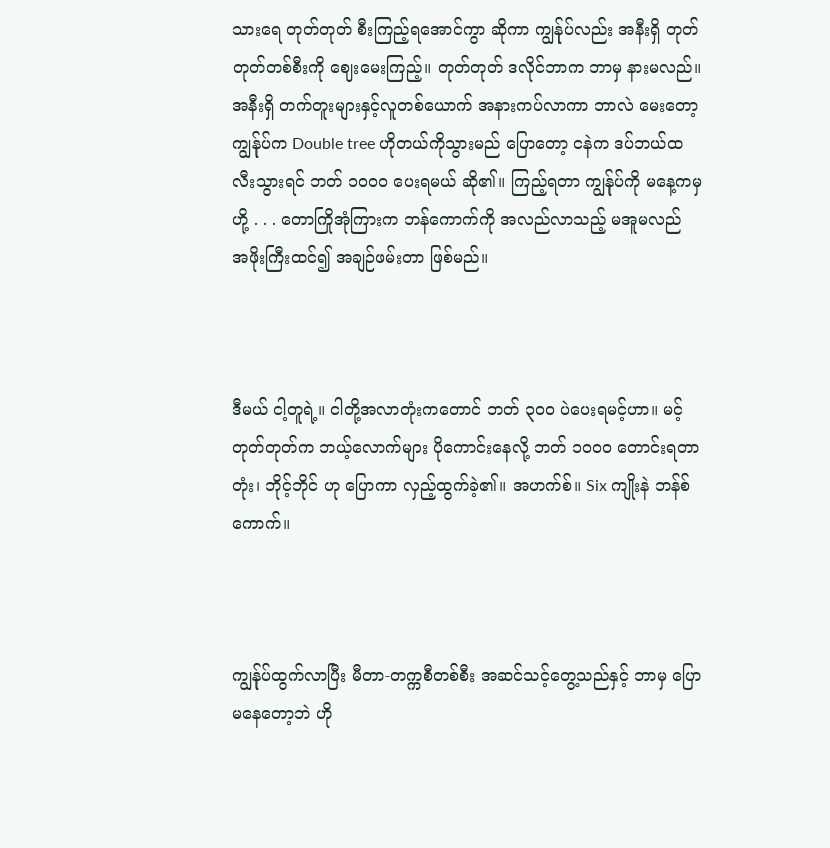သားရေ တုတ်တုတ် စီးကြည့်ရအောင်ကွာ ဆိုကာ ကျွန်ုပ်လည်း အနီးရှိ တုတ်တုတ်တစ်စီးကို ဈေးမေးကြည့်။ တုတ်တုတ် ဒလိုင်ဘာက ဘာမှ နားမလည်။ အနီးရှိ တက်တူးများနှင့်လူတစ်ယောက် အနားကပ်လာကာ ဘာလဲ မေးတော့ ကျွန်ုပ်က Double tree ဟိုတယ်ကိုသွားမည် ပြောတော့ ငနဲက ဒပ်ဘယ်ထလီးသွားရင် ဘတ် ၁၀၀၀ ပေးရမယ် ဆို၏။ ကြည့်ရတာ ကျွန်ုပ်ကို မနေ့ကမှ ဟို့ . . . တောကြိုအုံကြားက ဘန်ကောက်ကို အလည်လာသည့် မအူမလည် အဖိုးကြီးထင်၍ အချဉ်ဖမ်းတာ ဖြစ်မည်။



ဒီမယ် ငါ့တူရဲ့။ ငါတို့အလာတုံးကတောင် ဘတ် ၃၀၀ ပဲပေးရမင့်ဟာ။ မင့်တုတ်တုတ်က ဘယ့်လောက်များ ပိုကောင်းနေလို့ ဘတ် ၁၀၀၀ တောင်းရတာတုံး၊ ဘိုင့်ဘိုင် ဟု ပြောကာ လှည့်ထွက်ခဲ့၏။ အဟက်စ်။ Six ကျိုးနဲ ဘန်စ်ကောက်။



ကျွန်ုပ်ထွက်လာပြီး မီတာ-တက္ကစီတစ်စီး အဆင်သင့်တွေ့သည်နှင့် ဘာမှ ပြောမနေတော့ဘဲ ဟို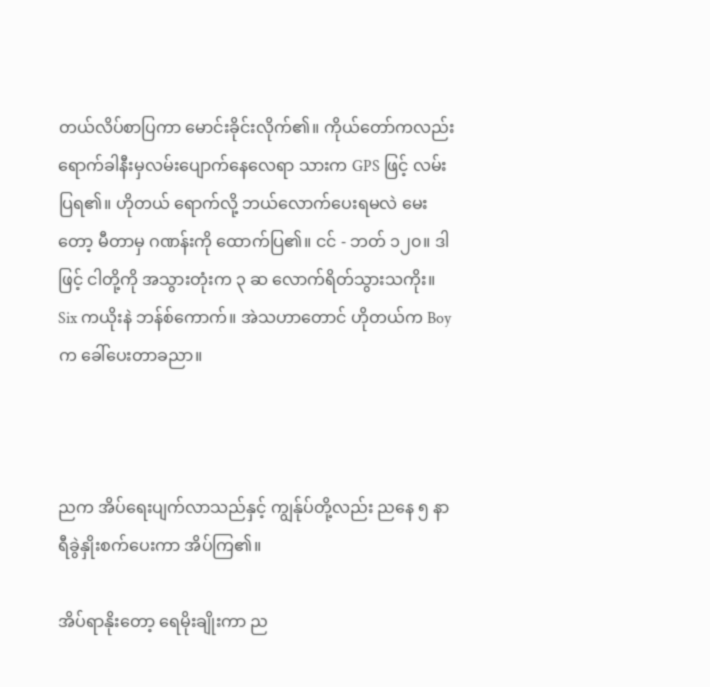တယ်လိပ်စာပြကာ မောင်းခိုင်းလိုက်၏။ ကိုယ်တော်ကလည်း ရောက်ခါနီးမှလမ်းပျောက်နေလေရာ သားက GPS ဖြင့် လမ်းပြရ၏။ ဟိုတယ် ရောက်လို့ ဘယ်လောက်ပေးရမလဲ မေးတော့ မီတာမှ ဂဏန်းကို ထောက်ပြ၏။ ငင် - ဘတ် ၁၂၀။ ဒါဖြင့် ငါတို့ကို အသွားတုံးက ၃ ဆ လောက်ရိတ်သွားသကိုး။ Six ကယိုးနဲ ဘန်စ်ကောက်။ အဲသဟာတောင် ဟိုတယ်က Boy က ခေါ်ပေးတာခညာ။



ညက အိပ်ရေးပျက်လာသည်နှင့် ကျွန်ုပ်တို့လည်း ညနေ ၅ နာရီခွဲနှိုးစက်ပေးကာ အိပ်ကြ၏။

အိပ်ရာနိုးတော့ ရေမိုးချိုးကာ ည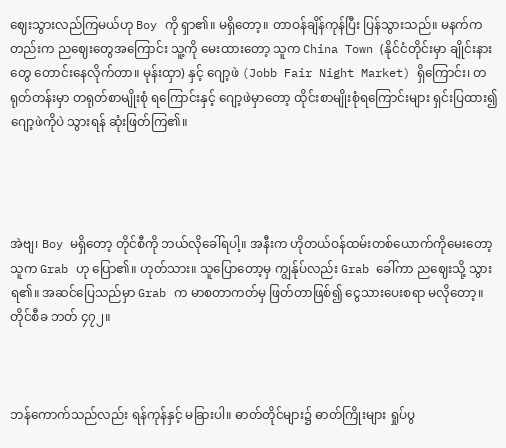ဈေးသွားလည်ကြမယ်ဟု Boy ကို ရှာ၏။ မရှိတော့။ တာဝန်ချိန်ကုန်ပြီး ပြန်သွားသည်။ မနက်ကတည်းက ညဈေးတွေအကြောင်း သူ့ကို မေးထားတော့ သူက China Town (နိုင်ငံတိုင်းမှာ ချိုင်းနားတွေ တောင်းနေလိုက်တာ။ မုန်းထှာ) နှင့် ဂျော့ဖဲ (Jobb Fair Night Market) ရှိကြောင်း၊ တရုတ်တန်းမှာ တရုတ်စာမျိုးစုံ ရကြောင်းနှင့် ဂျော့ဖဲမှာတော့ ထိုင်းစာမျိုးစုံရကြောင်းများ ရှင်းပြထား၍ ဂျော့ဖဲကိုပဲ သွားရန် ဆုံးဖြတ်ကြ၏။




အဲဗျ၊ Boy မရှိတော့ တိုင်စီကို ဘယ်လိုခေါ်ရပါ့။ အနီးက ဟိုတယ်ဝန်ထမ်းတစ်ယောက်ကိုမေးတော့ သူက Grab ဟု ပြော၏။ ဟုတ်သား။ သူပြောတော့မှ ကျွန်ုပ်လည်း Grab ခေါ်ကာ ညဈေးသို့ သွားရ၏။ အဆင်ပြေသည်မှာ Grab က မာစတာကတ်မှ ဖြတ်တာဖြစ်၍ ငွေသားပေးစရာ မလိုတော့။ တိုင်စီခ ဘတ် ၄၇၂။



ဘန်ကောက်သည်လည်း ရန်ကုန်နှင့် မခြားပါ။ ဓာတ်တိုင်များ၌ ဓာတ်ကြိုးများ ရှုပ်ပွ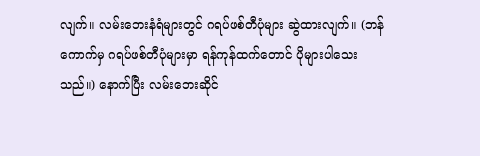လျက်။ လမ်းဘေးနံရံများတွင် ဂရပ်ဖစ်တီပုံများ ဆွဲထားလျက်။ (ဘန်ကောက်မှ ဂရပ်ဖစ်တီပုံများမှာ ရန်ကုန်ထက်တောင် ပိုများပါသေးသည်။) နောက်ပြီး လမ်းဘေးဆိုင်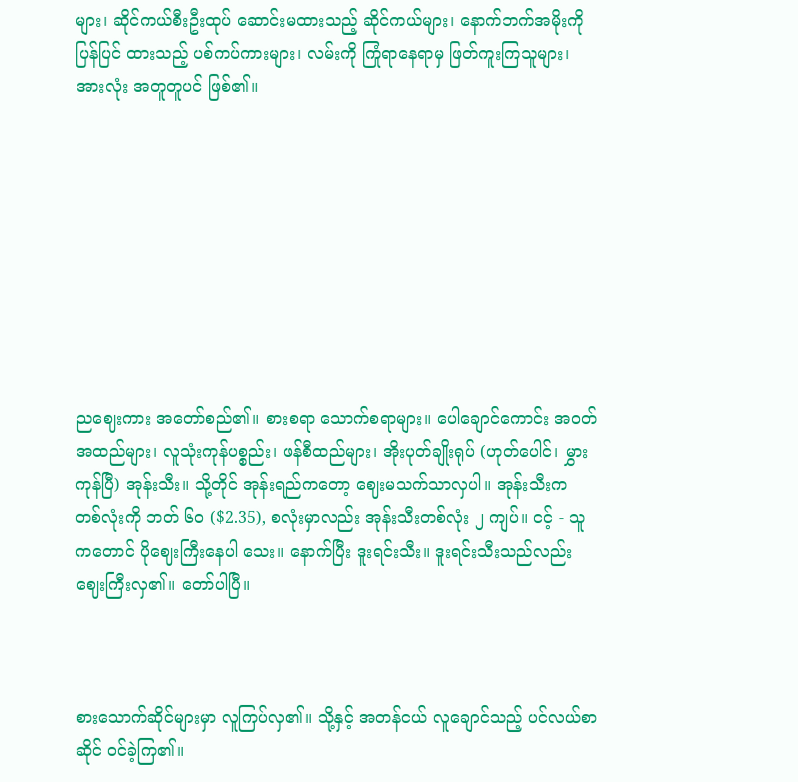များ၊ ဆိုင်ကယ်စီးဦးထုပ် ဆောင်းမထားသည့် ဆိုင်ကယ်များ၊ နောက်ဘက်အမိုးကို ပြန်ပြင် ထားသည့် ပစ်ကပ်ကားများ၊ လမ်းကို ကြုံရာနေရာမှ ဖြတ်ကူးကြသူများ၊ အားလုံး အတူတူပင် ဖြစ်၏။









ညဈေးကား အတော်စည်၏။ စားစရာ သောက်စရာများ။ ပေါချောင်ကောင်း အဝတ်အထည်များ၊ လူသုံးကုန်ပစ္စည်း၊ ဖန်စီထည်များ၊ အိုးပုတ်ချိုးရုပ် (ဟုတ်ပေါင်၊ မွှားကုန်ပြီ) အုန်းသီး။ သို့တိုင် အုန်းရည်ကတော့ ဈေးမသက်သာလှပါ။ အုန်းသီးက တစ်လုံးကို ဘတ် ၆၀ ($2.35), စလုံးမှာလည်း အုန်းသီးတစ်လုံး ၂ ကျပ်။ ငင့် - သူကတောင် ပိုဈေးကြီးနေပါ သေး။ နောက်ပြီး ဒူးရင်းသီး။ ဒူးရင်းသီးသည်လည်း ဈေးကြီးလှ၏။ တော်ပါပြီ။



စားသောက်ဆိုင်များမှာ လူကြပ်လှ၏။ သို့နှင့် အတန်ငယ် လူချောင်သည့် ပင်လယ်စာဆိုင် ဝင်ခဲ့ကြ၏။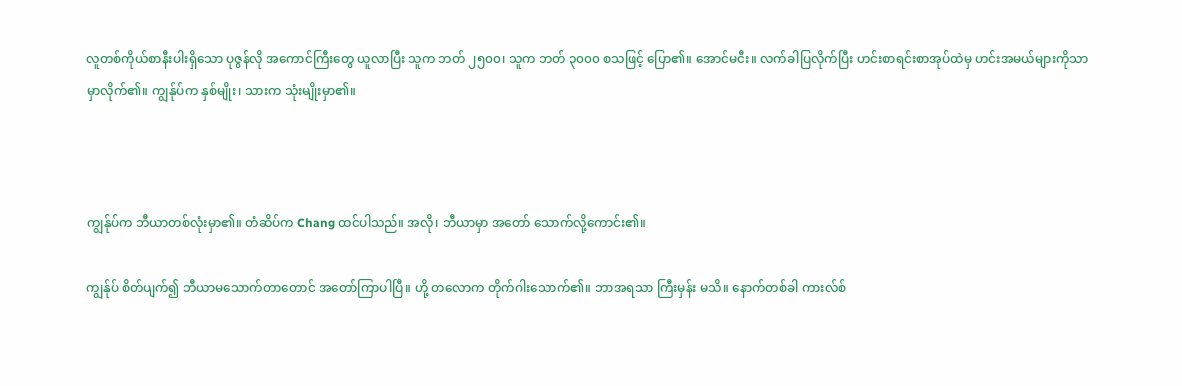လူတစ်ကိုယ်စာနီးပါးရှိသော ပုဇွန်လို အကောင်ကြီးတွေ ယူလာပြီး သူက ဘတ် ၂၅၀၀၊ သူက ဘတ် ၃၀၀၀ စသဖြင့် ပြော၏။ အောင်မငီး။ လက်ခါပြလိုက်ပြီး ဟင်းစာရင်းစာအုပ်ထဲမှ ဟင်းအမယ်များကိုသာ မှာလိုက်၏။ ကျွန်ုပ်က နှစ်မျိုး၊ သားက သုံးမျိုးမှာ၏။



ကျွန်ုပ်က ဘီယာတစ်လုံးမှာ၏။ တံဆိပ်က Chang ထင်ပါသည်။ အလို၊ ဘီယာမှာ အတော် သောက်လို့ကောင်း၏။

ကျွန်ုပ် စိတ်ပျက်၍ ဘီယာမသောက်တာတောင် အတော်ကြာပါပြီ။ ဟို့ တလောက တိုက်ဂါးသောက်၏။ ဘာအရသာ ကြီးမှန်း မသိ။ နောက်တစ်ခါ ကားလ်စ်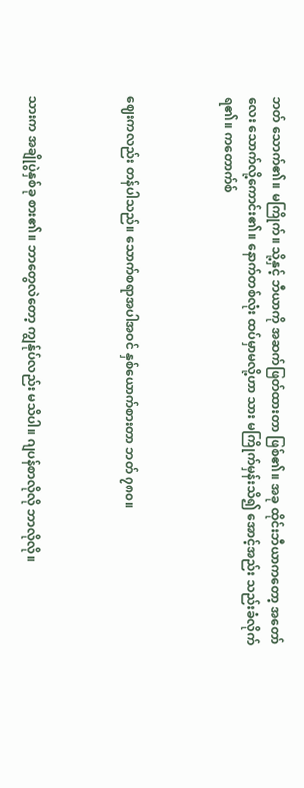ဘတ် သောက်၏။ မကြိုက်။ သို့နှင့် ဘီယာကို အဆက်ဖြတ်ထားတာ ဖြစ်၏။ အခု ထိုင်းဘီယာကတော့ အတော်လေး သောက်လို့ကောင်း၏။ နောက်တစ်လုံး ထပ်မှာမလို့ဟာ သား မကြိုက်မှန်းသိ၍ အောင့်အည်း သည်းခံလိုက်ရ၏။ ကတောက်စ်



ဈေးကလည်း တန်ပါသည်။ သောက်စရာအပါအဝင် နှစ်ယောက်စားတာ ဘတ် ၇၈၀။



သားက အချိုပွဲနှစ်ခု စား၏။ ဘာတွေလဲတော့ ကျွန်ုပ်လည်း မသိပါ။ ဂျပန်စာလိုလို ဘာလိုလို။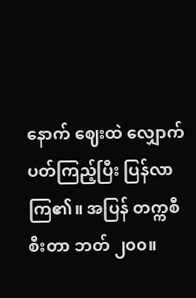နောက် ဈေးထဲ လျှောက်ပတ်ကြည့်ပြီး ပြန်လာကြ၏။ အပြန် တက္ကစီစီးတာ ဘတ် ၂၀၀။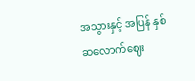အသွားနှင့် အပြန် နှစ်ဆလောက်ဈေး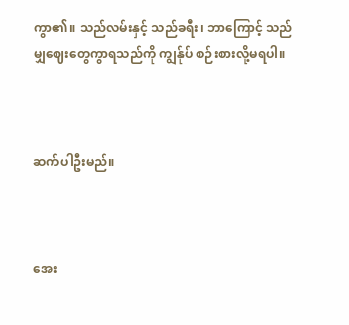ကွာ၏။ သည်လမ်းနှင့် သည်ခရီး၊ ဘာကြောင့် သည်မျှဈေးတွေကွာရသည်ကို ကျွန်ုပ် စဉ်းစားလို့မရပါ။



ဆက်ပါဦးမည်။



အေး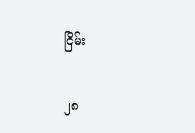ငြိမ်း

၂၈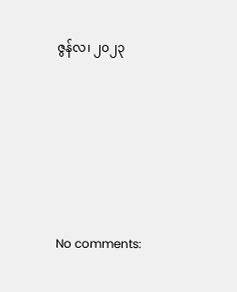ဇွန်လ၊ ၂၀၂၃







No comments: